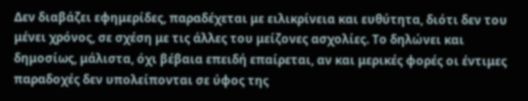Δεν διαβάζει εφημερίδες, παραδέχεται με ειλικρίνεια και ευθύτητα, διότι δεν του μένει χρόνος, σε σχέση με τις άλλες του μείζονες ασχολίες. Το δηλώνει και δημοσίως, μάλιστα, όχι βέβαια επειδή επαίρεται, αν και μερικές φορές οι έντιμες παραδοχές δεν υπολείπονται σε ύφος της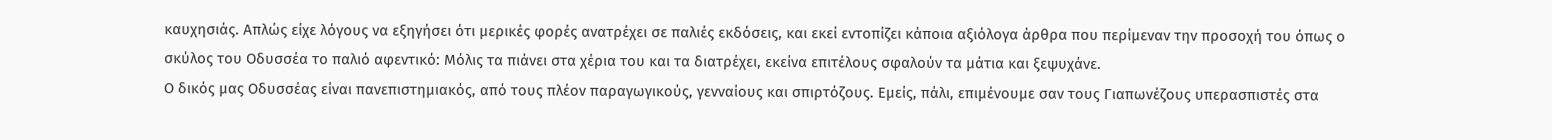καυχησιάς. Απλώς είχε λόγους να εξηγήσει ότι μερικές φορές ανατρέχει σε παλιές εκδόσεις, και εκεί εντοπίζει κάποια αξιόλογα άρθρα που περίμεναν την προσοχή του όπως ο σκύλος του Οδυσσέα το παλιό αφεντικό: Μόλις τα πιάνει στα χέρια του και τα διατρέχει, εκείνα επιτέλους σφαλούν τα μάτια και ξεψυχάνε.
Ο δικός μας Οδυσσέας είναι πανεπιστημιακός, από τους πλέον παραγωγικούς, γενναίους και σπιρτόζους. Εμείς, πάλι, επιμένουμε σαν τους Γιαπωνέζους υπερασπιστές στα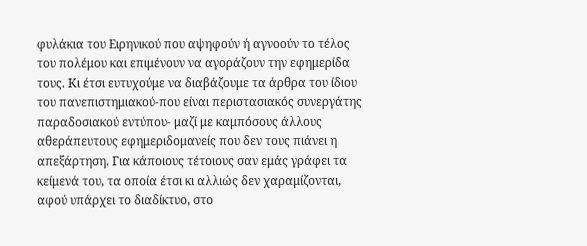φυλάκια του Ειρηνικού που αψηφούν ή αγνοούν το τέλος του πολέμου και επιμένουν να αγοράζουν την εφημερίδα τους. Κι έτσι ευτυχούμε να διαβάζουμε τα άρθρα του ίδιου του πανεπιστημιακού-που είναι περιστασιακός συνεργάτης παραδοσιακού εντύπου- μαζί με καμπόσους άλλους αθεράπευτους εφημεριδομανείς που δεν τους πιάνει η απεξάρτηση. Για κάποιους τέτοιους σαν εμάς γράφει τα κείμενά του, τα οποία έτσι κι αλλιώς δεν χαραμίζονται, αφού υπάρχει το διαδίκτυο, στο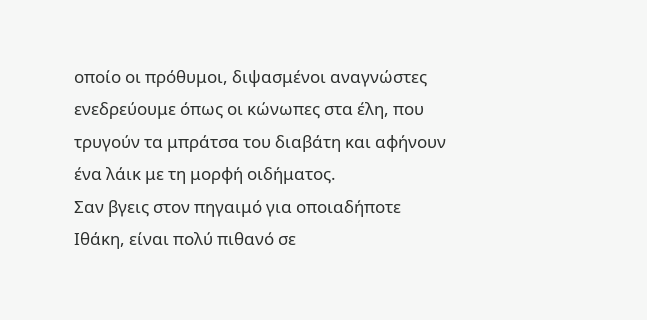οποίο οι πρόθυμοι, διψασμένοι αναγνώστες ενεδρεύουμε όπως οι κώνωπες στα έλη, που τρυγούν τα μπράτσα του διαβάτη και αφήνουν ένα λάικ με τη μορφή οιδήματος.
Σαν βγεις στον πηγαιμό για οποιαδήποτε Ιθάκη, είναι πολύ πιθανό σε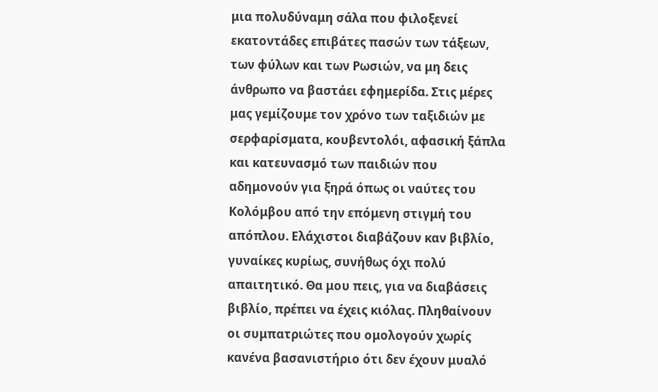μια πολυδύναμη σάλα που φιλοξενεί εκατοντάδες επιβάτες πασών των τάξεων, των φύλων και των Ρωσιών, να μη δεις άνθρωπο να βαστάει εφημερίδα. Στις μέρες μας γεμίζουμε τον χρόνο των ταξιδιών με σερφαρίσματα, κουβεντολόι, αφασική ξάπλα και κατευνασμό των παιδιών που αδημονούν για ξηρά όπως οι ναύτες του Κολόμβου από την επόμενη στιγμή του απόπλου. Ελάχιστοι διαβάζουν καν βιβλίο, γυναίκες κυρίως, συνήθως όχι πολύ απαιτητικό. Θα μου πεις, για να διαβάσεις βιβλίο, πρέπει να έχεις κιόλας. Πληθαίνουν οι συμπατριώτες που ομολογούν χωρίς κανένα βασανιστήριο ότι δεν έχουν μυαλό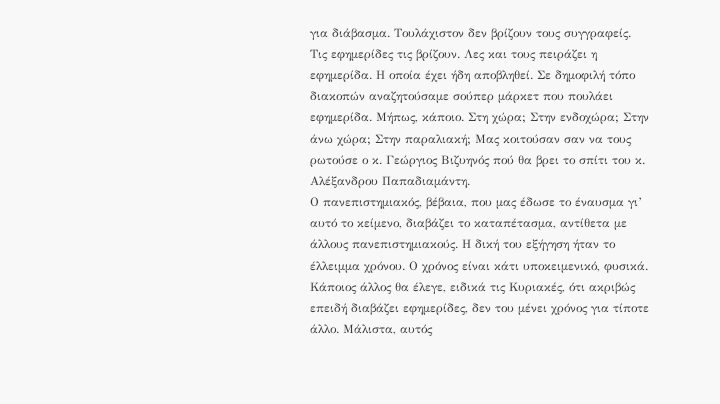για διάβασμα. Τουλάχιστον δεν βρίζουν τους συγγραφείς. Τις εφημερίδες τις βρίζουν. Λες και τους πειράζει η εφημερίδα. Η οποία έχει ήδη αποβληθεί. Σε δημοφιλή τόπο διακοπών αναζητούσαμε σούπερ μάρκετ που πουλάει εφημερίδα. Μήπως, κάποιο. Στη χώρα; Στην ενδοχώρα; Στην άνω χώρα; Στην παραλιακή; Μας κοιτούσαν σαν να τους ρωτούσε ο κ. Γεώργιος Βιζυηνός πού θα βρει το σπίτι του κ. Αλέξανδρου Παπαδιαμάντη.
Ο πανεπιστημιακός, βέβαια, που μας έδωσε το έναυσμα γι’ αυτό το κείμενο, διαβάζει το καταπέτασμα, αντίθετα με άλλους πανεπιστημιακούς. Η δική του εξήγηση ήταν το έλλειμμα χρόνου. Ο χρόνος είναι κάτι υποκειμενικό, φυσικά. Κάποιος άλλος θα έλεγε, ειδικά τις Κυριακές, ότι ακριβώς επειδή διαβάζει εφημερίδες, δεν του μένει χρόνος για τίποτε άλλο. Μάλιστα, αυτός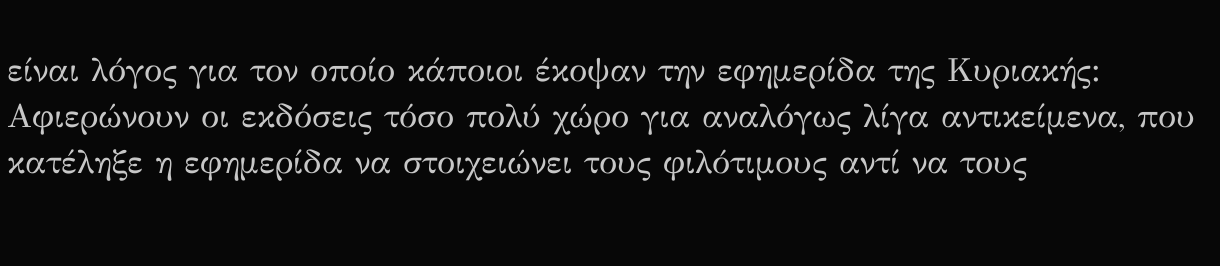είναι λόγος για τον οποίο κάποιοι έκοψαν την εφημερίδα της Κυριακής: Αφιερώνουν οι εκδόσεις τόσο πολύ χώρο για αναλόγως λίγα αντικείμενα, που κατέληξε η εφημερίδα να στοιχειώνει τους φιλότιμους αντί να τους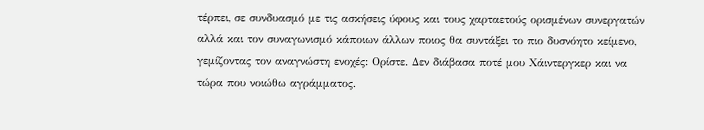τέρπει, σε συνδυασμό με τις ασκήσεις ύφους και τους χαρταετούς ορισμένων συνεργατών αλλά και τον συναγωνισμό κάποιων άλλων ποιος θα συντάξει το πιο δυσνόητο κείμενο, γεμίζοντας τον αναγνώστη ενοχές: Ορίστε. Δεν διάβασα ποτέ μου Χάιντεργκερ και να τώρα που νοιώθω αγράμματος.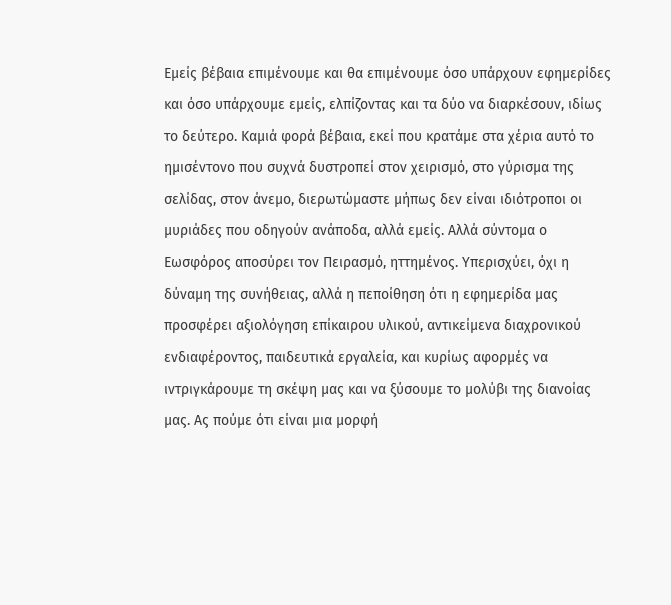Εμείς βέβαια επιμένουμε και θα επιμένουμε όσο υπάρχουν εφημερίδες και όσο υπάρχουμε εμείς, ελπίζοντας και τα δύο να διαρκέσουν, ιδίως το δεύτερο. Καμιά φορά βέβαια, εκεί που κρατάμε στα χέρια αυτό το ημισέντονο που συχνά δυστροπεί στον χειρισμό, στο γύρισμα της σελίδας, στον άνεμο, διερωτώμαστε μήπως δεν είναι ιδιότροποι οι μυριάδες που οδηγούν ανάποδα, αλλά εμείς. Αλλά σύντομα ο Εωσφόρος αποσύρει τον Πειρασμό, ηττημένος. Υπερισχύει, όχι η δύναμη της συνήθειας, αλλά η πεποίθηση ότι η εφημερίδα μας προσφέρει αξιολόγηση επίκαιρου υλικού, αντικείμενα διαχρονικού ενδιαφέροντος, παιδευτικά εργαλεία, και κυρίως αφορμές να ιντριγκάρουμε τη σκέψη μας και να ξύσουμε το μολύβι της διανοίας μας. Ας πούμε ότι είναι μια μορφή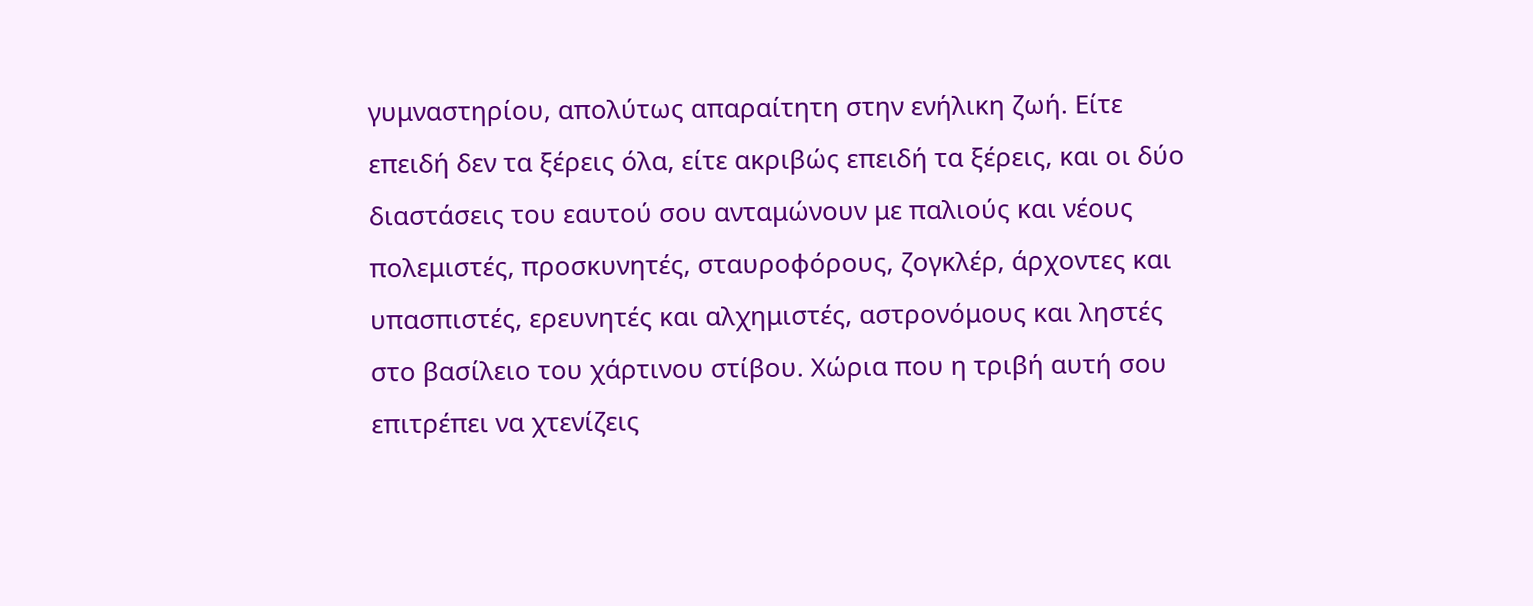γυμναστηρίου, απολύτως απαραίτητη στην ενήλικη ζωή. Είτε επειδή δεν τα ξέρεις όλα, είτε ακριβώς επειδή τα ξέρεις, και οι δύο διαστάσεις του εαυτού σου ανταμώνουν με παλιούς και νέους πολεμιστές, προσκυνητές, σταυροφόρους, ζογκλέρ, άρχοντες και υπασπιστές, ερευνητές και αλχημιστές, αστρονόμους και ληστές στο βασίλειο του χάρτινου στίβου. Χώρια που η τριβή αυτή σου επιτρέπει να χτενίζεις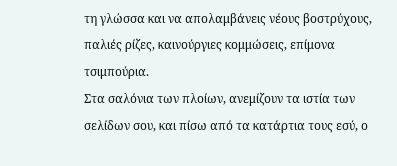τη γλώσσα και να απολαμβάνεις νέους βοστρύχους, παλιές ρίζες, καινούργιες κομμώσεις, επίμονα τσιμπούρια.
Στα σαλόνια των πλοίων, ανεμίζουν τα ιστία των σελίδων σου, και πίσω από τα κατάρτια τους εσύ, ο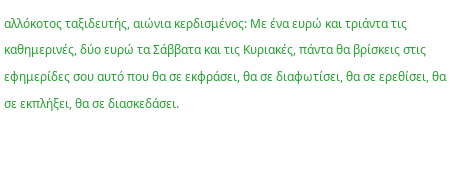αλλόκοτος ταξιδευτής, αιώνια κερδισμένος: Με ένα ευρώ και τριάντα τις καθημερινές, δύο ευρώ τα Σάββατα και τις Κυριακές, πάντα θα βρίσκεις στις εφημερίδες σου αυτό που θα σε εκφράσει, θα σε διαφωτίσει, θα σε ερεθίσει, θα σε εκπλήξει, θα σε διασκεδάσει.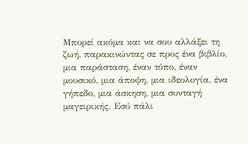Μπορεί ακόμα και να σου αλλάξει τη ζωή, παρακινώντας σε προς ένα βιβλίο, μια παράσταση, έναν τόπο, έναν μουσικό, μια άποψη, μια ιδεολογία, ένα γήπεδο, μια άσκηση, μια συνταγή μαγειρικής. Εσύ πάλι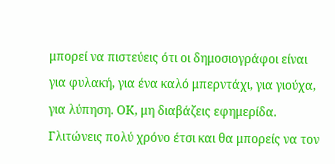μπορεί να πιστεύεις ότι οι δημοσιογράφοι είναι για φυλακή, για ένα καλό μπερντάχι, για γιούχα, για λύπηση. ΟΚ, μη διαβάζεις εφημερίδα. Γλιτώνεις πολύ χρόνο έτσι και θα μπορείς να τον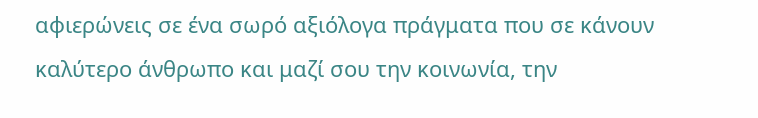αφιερώνεις σε ένα σωρό αξιόλογα πράγματα που σε κάνουν καλύτερο άνθρωπο και μαζί σου την κοινωνία, την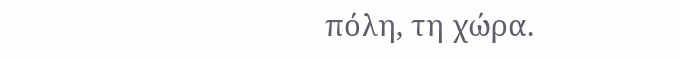πόλη, τη χώρα.